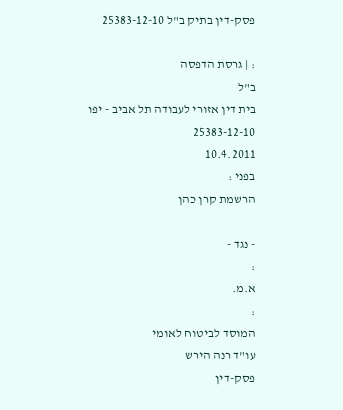פסק-דין בתיק ב"ל 25383-12-10

: | גרסת הדפסה
ב"ל
בית דין אזורי לעבודה תל אביב - יפו
25383-12-10
10.4.2011
בפני :
הרשמת קרן כהן

- נגד -
:
א.מ.
:
המוסד לביטוח לאומי
עו"ד רנה הירש
פסק-דין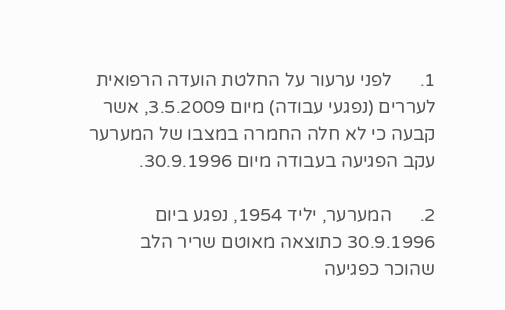1.      לפני ערעור על החלטת הועדה הרפואית לעררים (נפגעי עבודה) מיום 3.5.2009, אשר קבעה כי לא חלה החמרה במצבו של המערער עקב הפגיעה בעבודה מיום 30.9.1996.

2.      המערער, יליד 1954, נפגע ביום 30.9.1996 כתוצאה מאוטם שריר הלב שהוכר כפגיעה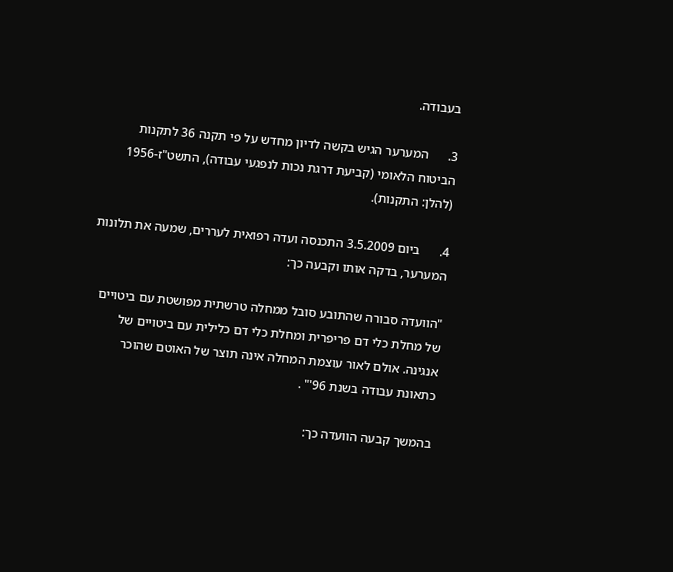בעבודה.

3.      המערער הגיש בקשה לדיון מחדש על פי תקנה 36 לתקנות הביטוח הלאומי (קביעת דרגת נכות לנפגעי עבודה), התשט"ז-1956 (להלן: התקנות).

4.      ביום 3.5.2009 התכנסה ועדה רפואית לעררים, שמעה את תלונות המערער, בדקה אותו וקבעה כך:

"הוועדה סבורה שהתובע סובל ממחלה טרשתית מפושטת עם ביטויים של מחלת כלי דם פריפרית ומחלת כלי דם כלילית עם ביטויים של אנגינה. אולם לאור עוצמת המחלה אינה תוצר של האוטם שהוכר כתאונת עבודה בשנת 96'" .

בהמשך קבעה הוועדה כך: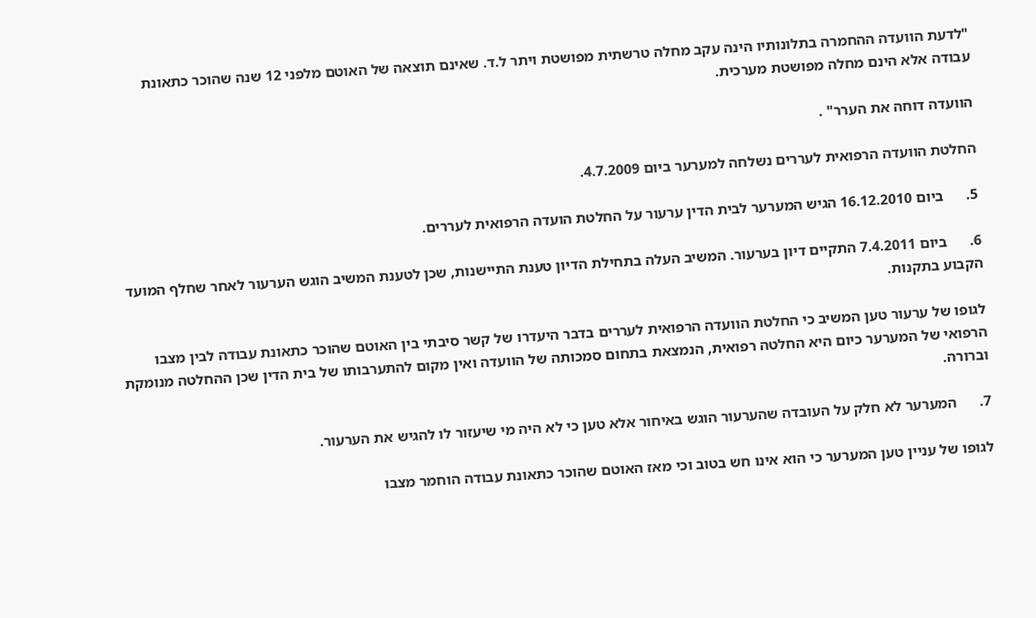"לדעת הוועדה ההחמרה בתלונותיו הינה עקב מחלה טרשתית מפושטת ויתר ל.ד. שאינם תוצאה של האוטם מלפני 12 שנה שהוכר כתאונת עבודה אלא הינם מחלה מפושטת מערכית.

הוועדה דוחה את הערר" .

החלטת הוועדה הרפואית לעררים נשלחה למערער ביום 4.7.2009.

5.      ביום 16.12.2010 הגיש המערער לבית הדין ערעור על החלטת הועדה הרפואית לעררים.

6.      ביום 7.4.2011 התקיים דיון בערעור. המשיב העלה בתחילת הדיון טענת התיישנות, שכן לטענת המשיב הוגש הערעור לאחר שחלף המועד הקבוע בתקנות.

לגופו של ערעור טען המשיב כי החלטת הוועדה הרפואית לעררים בדבר היעדרו של קשר סיבתי בין האוטם שהוכר כתאונת עבודה לבין מצבו הרפואי של המערער כיום היא החלטה רפואית, הנמצאת בתחום סמכותה של הוועדה ואין מקום להתערבותו של בית הדין שכן ההחלטה מנומקת וברורה.

7.      המערער לא חלק על העובדה שהערעור הוגש באיחור אלא טען כי לא היה מי שיעזור לו להגיש את הערעור.

לגופו של עניין טען המערער כי הוא אינו חש בטוב וכי מאז האוטם שהוכר כתאונת עבודה הוחמר מצבו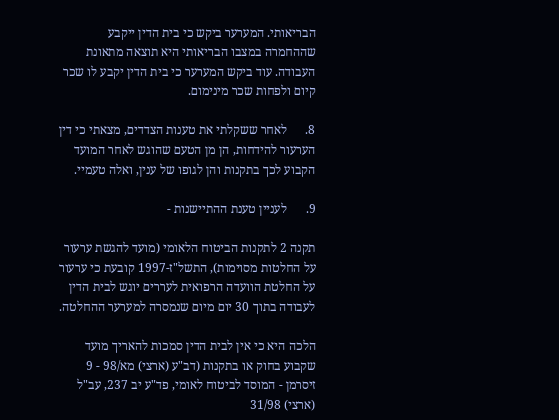הבריאותי. המערער ביקש כי בית הדין ייקבע שההחמרה במצבו הבריאותי היא תוצאה מתאונת העבודה. עוד ביקש המערער כי בית הדין יקבע לו שכר קיום ולפחות שכר מינימום.

8.      לאחר ששקלתי את טענות הצדדים, מצאתי כי דין הערעור להידחות, הן מן הטעם שהוגש לאחר המועד הקבוע לכך בתקנות והן לגופו של ענין, ואלה טעמיי.

9.      לעניין טענת ההתיישנות -

תקנה 2 לתקנות הביטוח הלאומי (מועד להגשת ערעור על החלטות מסוימות), התשל"ז-1997 קובעת כי ערעור על החלטת הוועדה הרפואית לעררים יוגש לבית הדין לעבודה בתוך 30 יום מיום שנמסרה למערער ההחלטה.

הלכה היא כי אין לבית הדין סמכות להאריך מועד שקבוע בחוק או בתקנות (דב"ע (ארצי) מא/98 - 9 זיסרמן - המוסד לביטוח לאומי, פד"ע יב 237, עב"ל (ארצי) 31/98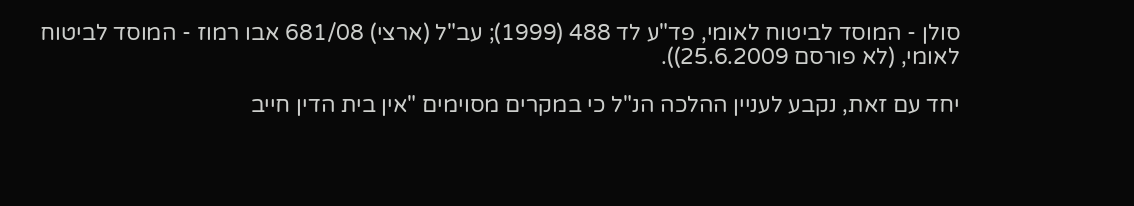סולן - המוסד לביטוח לאומי, פד"ע לד 488 (1999); עב"ל (ארצי) 681/08 אבו רמוז - המוסד לביטוח לאומי, (לא פורסם 25.6.2009)).

יחד עם זאת, נקבע לעניין ההלכה הנ"ל כי במקרים מסוימים "אין בית הדין חייב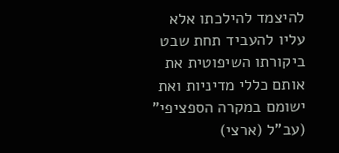להיצמד להילכתו אלא עליו להעביד תחת שבט ביקורתו השיפוטית את אותם כללי מדיניות ואת ישומם במקרה הספציפי" (עב"ל (ארצי)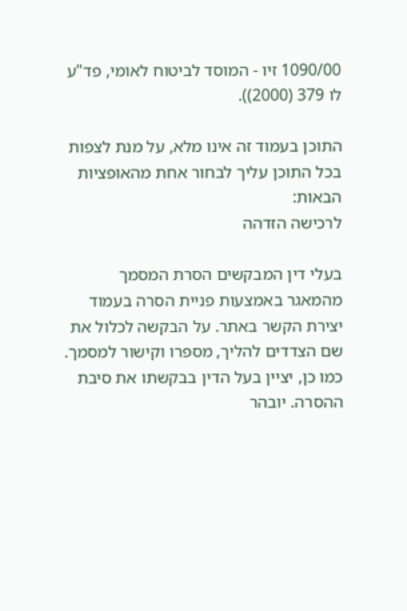1090/00 זיו - המוסד לביטוח לאומי, פד"ע לו 379 (2000)).

התוכן בעמוד זה אינו מלא, על מנת לצפות בכל התוכן עליך לבחור אחת מהאופציות הבאות:
לרכישה הזדהה

בעלי דין המבקשים הסרת המסמך מהמאגר באמצעות פניית הסרה בעמוד יצירת הקשר באתר. על הבקשה לכלול את שם הצדדים להליך, מספרו וקישור למסמך. כמו כן, יציין בעל הדין בבקשתו את סיבת ההסרה. יובהר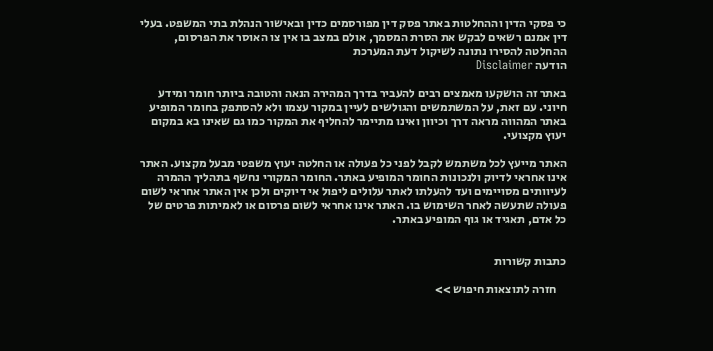כי פסקי הדין וההחלטות באתר פסק דין מפורסמים כדין ובאישור הנהלת בתי המשפט. בעלי דין אמנם רשאים לבקש את הסרת המסמך, אולם במצב בו אין צו האוסר את הפרסום, ההחלטה להסירו נתונה לשיקול דעת המערכת
הודעה Disclaimer

באתר זה הושקעו מאמצים רבים להעביר בדרך המהירה הנאה והטובה ביותר חומר ומידע חיוני. עם זאת, על המשתמשים והגולשים לעיין במקור עצמו ולא להסתפק בחומר המופיע באתר המהווה מראה דרך וכיוון ואינו מתיימר להחליף את המקור כמו גם שאינו בא במקום יעוץ מקצועי.

האתר מייעץ לכל משתמש לקבל לפני כל פעולה או החלטה יעוץ משפטי מבעל מקצוע. האתר אינו אחראי לדיוק ולנכונות החומר המופיע באתר. החומר המקורי נחשף בתהליך ההמרה לעיוותים מסויימים ועד להעלתו לאתר עלולים ליפול אי דיוקים ולכן אין האתר אחראי לשום פעולה שתעשה לאחר השימוש בו. האתר אינו אחראי לשום פרסום או לאמיתות פרטים של כל אדם, תאגיד או גוף המופיע באתר.


כתבות קשורות

    חזרה לתוצאות חיפוש >>